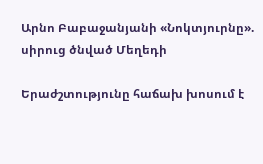Արնո Բաբաջանյանի «Նոկտյուրնը». սիրուց ծնված Մեղեդի

Երաժշտությունը հաճախ խոսում է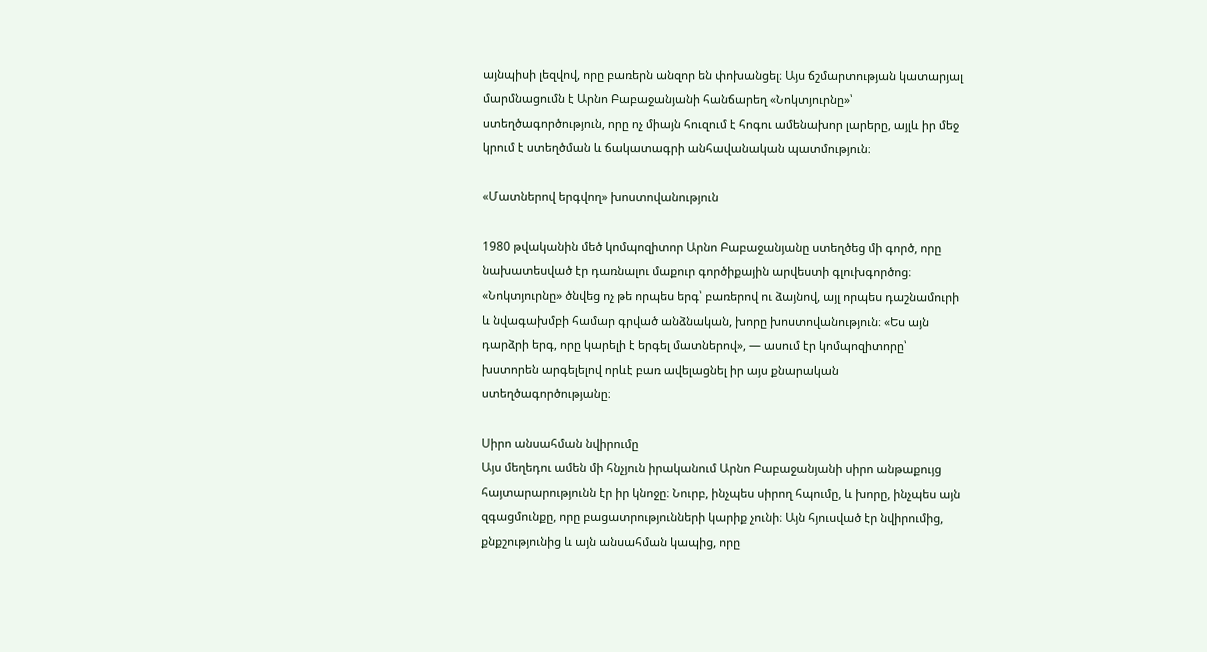այնպիսի լեզվով, որը բառերն անզոր են փոխանցել։ Այս ճշմարտության կատարյալ մարմնացումն է Արնո Բաբաջանյանի հանճարեղ «Նոկտյուրնը»՝ ստեղծագործություն, որը ոչ միայն հուզում է հոգու ամենախոր լարերը, այլև իր մեջ կրում է ստեղծման և ճակատագրի անհավանական պատմություն։

«Մատներով երգվող» խոստովանություն

1980 թվականին մեծ կոմպոզիտոր Արնո Բաբաջանյանը ստեղծեց մի գործ, որը նախատեսված էր դառնալու մաքուր գործիքային արվեստի գլուխգործոց։ «Նոկտյուրնը» ծնվեց ոչ թե որպես երգ՝ բառերով ու ձայնով, այլ որպես դաշնամուրի և նվագախմբի համար գրված անձնական, խորը խոստովանություն։ «Ես այն դարձրի երգ, որը կարելի է երգել մատներով», — ասում էր կոմպոզիտորը՝ խստորեն արգելելով որևէ բառ ավելացնել իր այս քնարական ստեղծագործությանը։

Սիրո անսահման նվիրումը
Այս մեղեդու ամեն մի հնչյուն իրականում Արնո Բաբաջանյանի սիրո անթաքույց հայտարարությունն էր իր կնոջը։ Նուրբ, ինչպես սիրող հպումը, և խորը, ինչպես այն զգացմունքը, որը բացատրությունների կարիք չունի։ Այն հյուսված էր նվիրումից, քնքշությունից և այն անսահման կապից, որը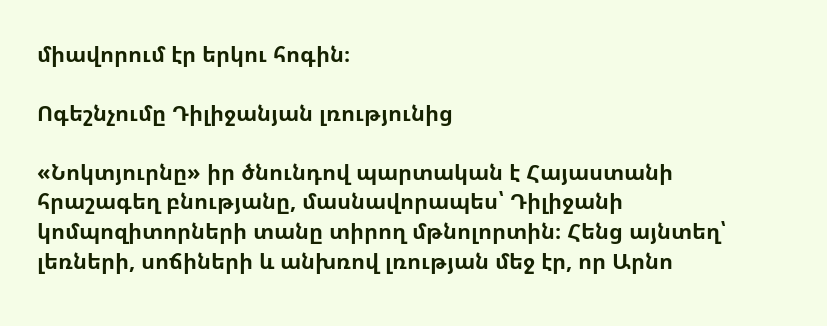միավորում էր երկու հոգին։

Ոգեշնչումը Դիլիջանյան լռությունից

«Նոկտյուրնը» իր ծնունդով պարտական է Հայաստանի հրաշագեղ բնությանը, մասնավորապես՝ Դիլիջանի կոմպոզիտորների տանը տիրող մթնոլորտին։ Հենց այնտեղ՝ լեռների, սոճիների և անխռով լռության մեջ էր, որ Արնո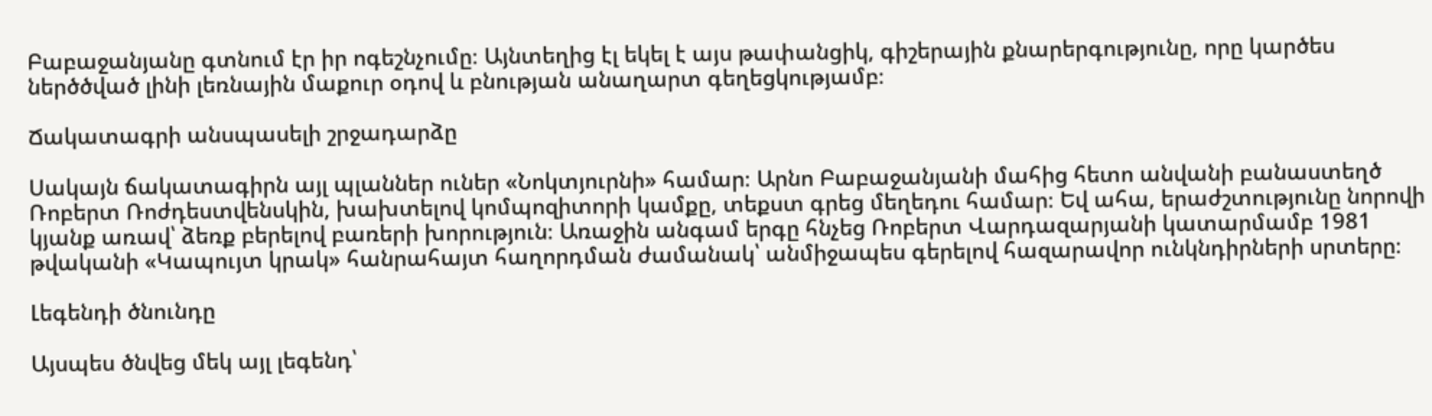Բաբաջանյանը գտնում էր իր ոգեշնչումը։ Այնտեղից էլ եկել է այս թափանցիկ, գիշերային քնարերգությունը, որը կարծես ներծծված լինի լեռնային մաքուր օդով և բնության անաղարտ գեղեցկությամբ։

Ճակատագրի անսպասելի շրջադարձը

Սակայն ճակատագիրն այլ պլաններ ուներ «Նոկտյուրնի» համար։ Արնո Բաբաջանյանի մահից հետո անվանի բանաստեղծ Ռոբերտ Ռոժդեստվենսկին, խախտելով կոմպոզիտորի կամքը, տեքստ գրեց մեղեդու համար։ Եվ ահա, երաժշտությունը նորովի կյանք առավ՝ ձեռք բերելով բառերի խորություն։ Առաջին անգամ երգը հնչեց Ռոբերտ Վարդազարյանի կատարմամբ 1981 թվականի «Կապույտ կրակ» հանրահայտ հաղորդման ժամանակ՝ անմիջապես գերելով հազարավոր ունկնդիրների սրտերը։

Լեգենդի ծնունդը

Այսպես ծնվեց մեկ այլ լեգենդ՝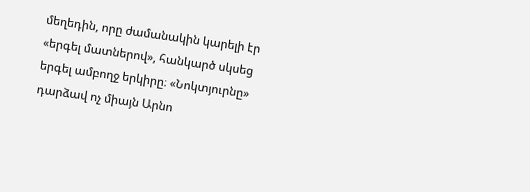մեղեդին, որը ժամանակին կարելի էր «երգել մատներով», հանկարծ սկսեց երգել ամբողջ երկիրը։ «Նոկտյուրնը» դարձավ ոչ միայն Արնո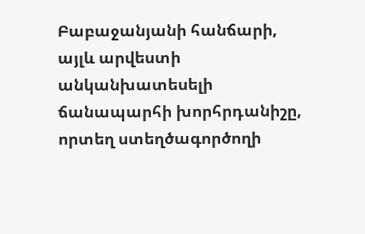Բաբաջանյանի հանճարի, այլև արվեստի անկանխատեսելի ճանապարհի խորհրդանիշը, որտեղ ստեղծագործողի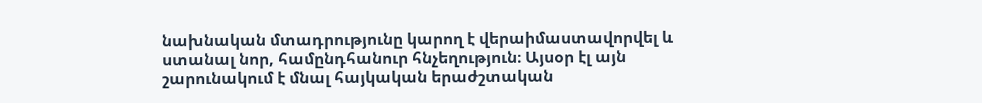նախնական մտադրությունը կարող է վերաիմաստավորվել և ստանալ նոր, համընդհանուր հնչեղություն։ Այսօր էլ այն շարունակում է մնալ հայկական երաժշտական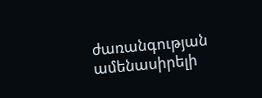ժառանգության ամենասիրելի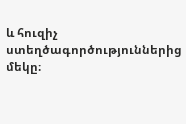և հուզիչ ստեղծագործություններից մեկը։